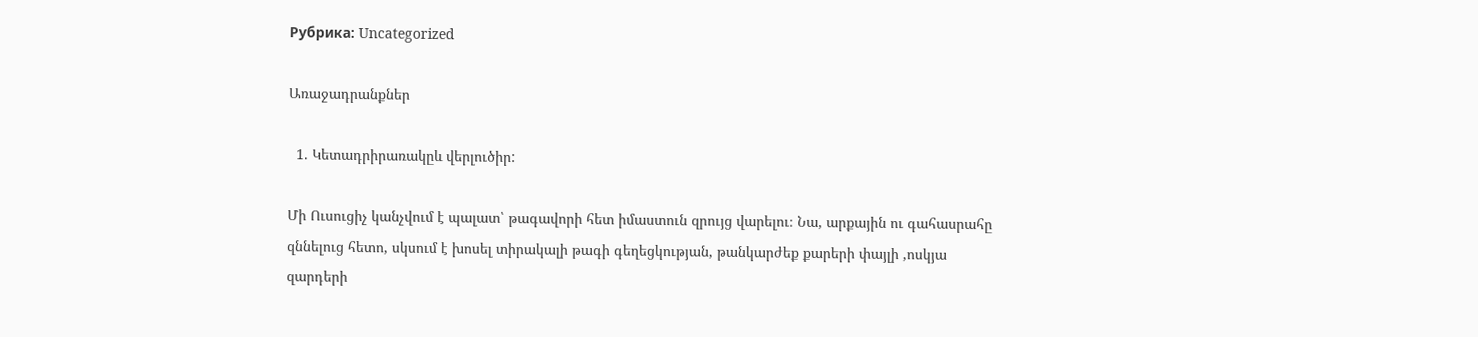Рубрика: Uncategorized

Առաջադրանքներ

  1. Կետադրիրառակըև վերլուծիր:

Մի Ուսուցիչ կանչվում է պալատ՝ թագավորի հետ իմաստուն զրույց վարելու։ Նա, արքային ու գահասրահը զննելուց հետո, սկսում է խոսել տիրակալի թագի գեղեցկության, թանկարժեք քարերի փայլի ,ոսկյա զարդերի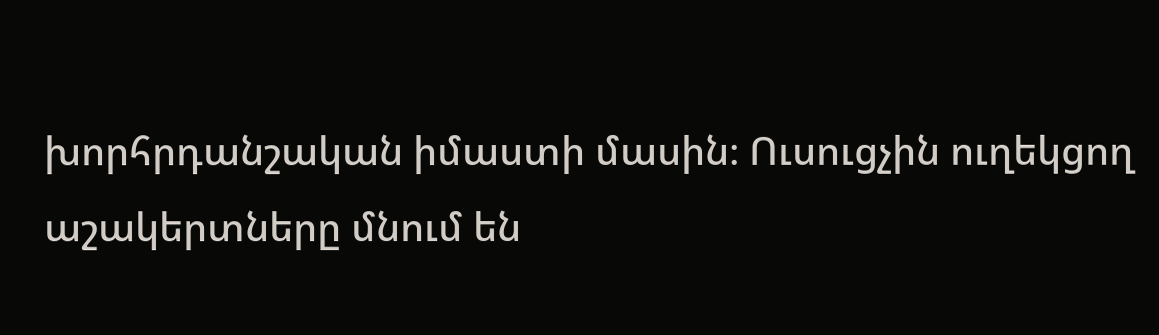խորհրդանշական իմաստի մասին։ Ուսուցչին ուղեկցող աշակերտները մնում են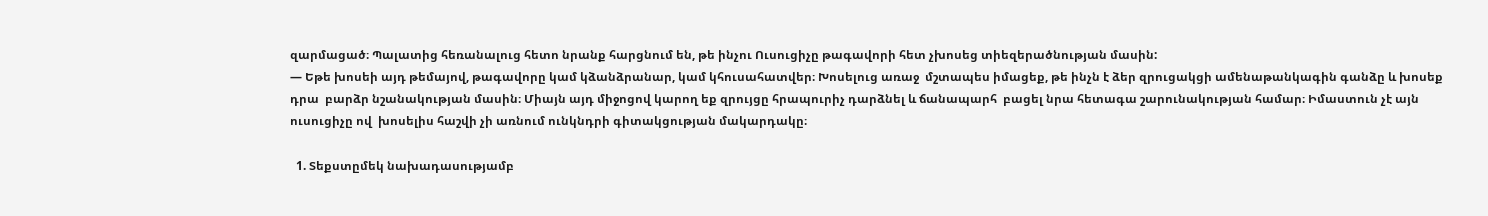զարմացած։ Պալատից հեռանալուց հետո նրանք հարցնում են, թե ինչու Ուսուցիչը թագավորի հետ չխոսեց տիեզերածնության մասին:
— Եթե խոսեի այդ թեմայով, թագավորը կամ կձանձրանար, կամ կհուսահատվեր։ Խոսելուց առաջ  մշտապես իմացեք, թե ինչն է ձեր զրուցակցի ամենաթանկագին գանձը և խոսեք դրա  բարձր նշանակության մասին։ Միայն այդ միջոցով կարող եք զրույցը հրապուրիչ դարձնել և ճանապարհ  բացել նրա հետագա շարունակության համար։ Իմաստուն չէ այն ուսուցիչը ով  խոսելիս հաշվի չի առնում ունկնդրի գիտակցության մակարդակը։

  1. Տեքստըմեկ նախադասությամբ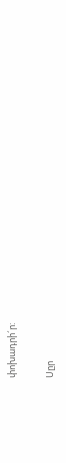փոխադրի´ր:

Սըր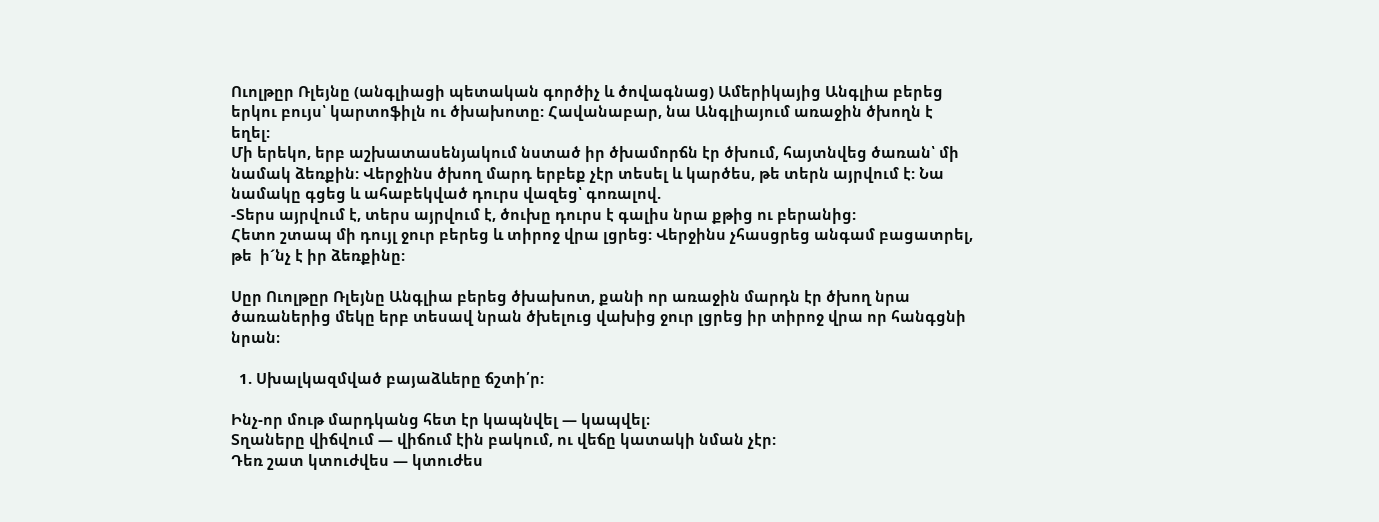Ուոլթըր Ռլեյնը (անգլիացի պետական գործիչ և ծովագնաց) Ամերիկայից Անգլիա բերեց երկու բույս՝ կարտոֆիլն ու ծխախոտը: Հավանաբար, նա Անգլիայում առաջին ծխողն է եղել:
Մի երեկո, երբ աշխատասենյակում նստած իր ծխամորճն էր ծխում, հայտնվեց ծառան՝ մի նամակ ձեռքին: Վերջինս ծխող մարդ երբեք չէր տեսել և կարծես, թե տերն այրվում է: Նա նամակը գցեց և ահաբեկված դուրս վազեց՝ գոռալով.
-Տերս այրվում է, տերս այրվում է, ծուխը դուրս է գալիս նրա քթից ու բերանից:
Հետո շտապ մի դույլ ջուր բերեց և տիրոջ վրա լցրեց: Վերջինս չհասցրեց անգամ բացատրել, թե  ի´նչ է իր ձեռքինը:

Սըր Ուոլթըր Ռլեյնը Անգլիա բերեց ծխախոտ, քանի որ առաջին մարդն էր ծխող նրա ծառաներից մեկը երբ տեսավ նրան ծխելուց վախից ջուր լցրեց իր տիրոջ վրա որ հանգցնի նրան։

  1. Սխալկազմված բայաձևերը ճշտի՛ր:

Ինչ-որ մութ մարդկանց հետ էր կապնվել — կապվել։
Տղաները վիճվում — վիճում էին բակում, ու վեճը կատակի նման չէր:
Դեռ շատ կտուժվես — կտուժես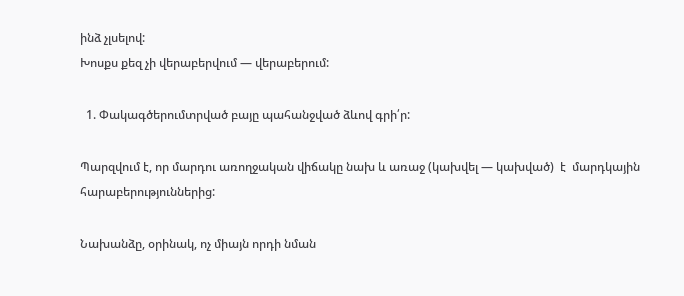ինձ չլսելով:
Խոսքս քեզ չի վերաբերվում — վերաբերում:

  1. Փակագծերումտրված բայը պահանջված ձևով գրի՛ր:

Պարզվում է, որ մարդու առողջական վիճակը նախ և առաջ (կախվել — կախված)  է  մարդկային  հարաբերություններից:

Նախանձը, օրինակ, ոչ միայն որդի նման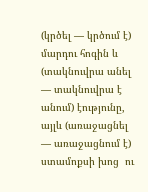(կրծել — կրծում է)  մարդու հոգին և  (տակնուվրա անել — տակնուվրա է անում) էությունը, այլև (առաջացնել  — առաջացնում է)  ստամոքսի խոց  ու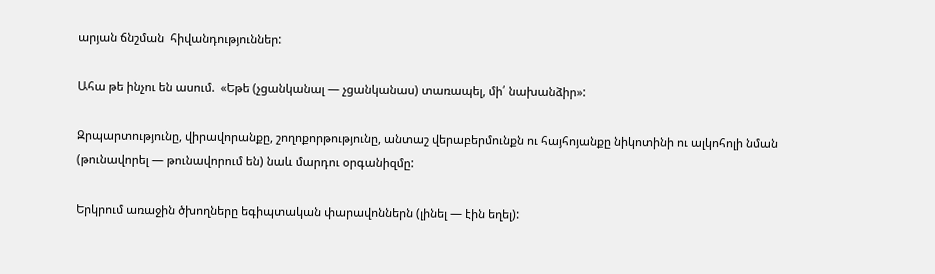արյան ճնշման  հիվանդություններ:

Ահա թե ինչու են ասում.  «Եթե (չցանկանալ — չցանկանաս) տառապել, մի՛ նախանձիր»:

Զրպարտությունը, վիրավորանքը, շողոքորթությունը, անտաշ վերաբերմունքն ու հայհոյանքը նիկոտինի ու ալկոհոլի նման (թունավորել — թունավորում են) նաև մարդու օրգանիզմը:

Երկրում առաջին ծխողները եգիպտական փարավոններն (լինել — էին եղել):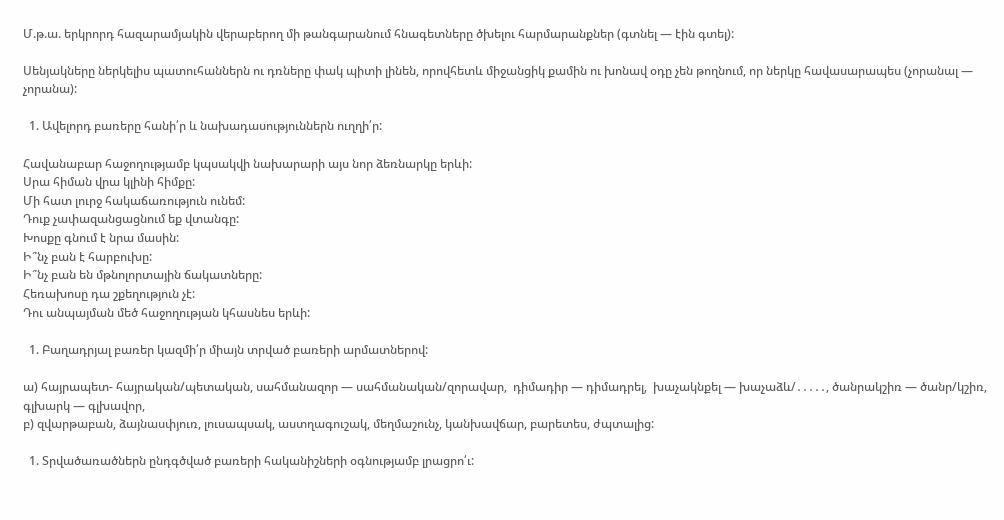Մ.թ.ա. երկրորդ հազարամյակին վերաբերող մի թանգարանում հնագետները ծխելու հարմարանքներ (գտնել — էին գտել):

Սենյակները ներկելիս պատուհաններն ու դռները փակ պիտի լինեն, որովհետև միջանցիկ քամին ու խոնավ օդը չեն թողնում, որ ներկը հավասարապես (չորանալ — չորանա):

  1. Ավելորդ բառերը հանի՛ր և նախադասություններն ուղղի՛ր:

Հավանաբար հաջողությամբ կպսակվի նախարարի այս նոր ձեռնարկը երևի:
Սրա հիման վրա կլինի հիմքը:
Մի հատ լուրջ հակաճառություն ունեմ:
Դուք չափազանցացնում եք վտանգը:
Խոսքը գնում է նրա մասին:
Ի՞նչ բան է հարբուխը:
Ի՞նչ բան են մթնոլորտային ճակատները:
Հեռախոսը դա շքեղություն չէ:
Դու անպայման մեծ հաջողության կհասնես երևի:

  1. Բաղադրյալ բառեր կազմի՛ր միայն տրված բառերի արմատներով:

ա) հայրապետ- հայրական/պետական, սահմանազոր — սահմանական/զորավար,  դիմադիր — դիմադրել,  խաչակնքել — խաչաձև/․․․․․, ծանրակշիռ — ծանր/կշիռ,  գլխարկ — գլխավոր,
բ) զվարթաբան, ձայնասփյուռ, լուսապսակ, աստղագուշակ, մեղմաշունչ, կանխավճար, բարետես, ժպտալից:

  1. Տրվածառածներն ընդգծված բառերի հականիշների օգնությամբ լրացրո՛ւ: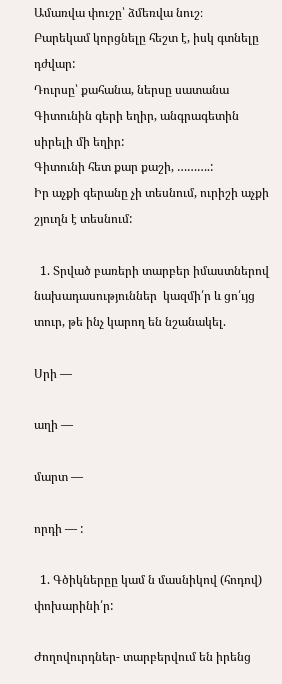Ամառվա փուշը՝ ձմեռվա նուշ։
Բարեկամ կորցնելը հեշտ է, իսկ գտնելը դժվար:
Դուրսը՝ քահանա, ներսը սատանա
Գիտունին գերի եղիր, անգրագետին սիրելի մի եղիր:
Գիտունի հետ քար քաշի, ……….:
Իր աչքի գերանը չի տեսնում, ուրիշի աչքի շյուղն է տեսնում:

  1. Տրված բառերի տարբեր իմաստներով  նախադասություններ  կազմի՛ր և ցո՛ւյց  տուր, թե ինչ կարող են նշանակել.

Սրի —

աղի —

մարտ —

որդի — :

  1. Գծիկներըը կամ ն մասնիկով (հոդով) փոխարինի՛ր:

Ժողովուրդներ- տարբերվում են իրենց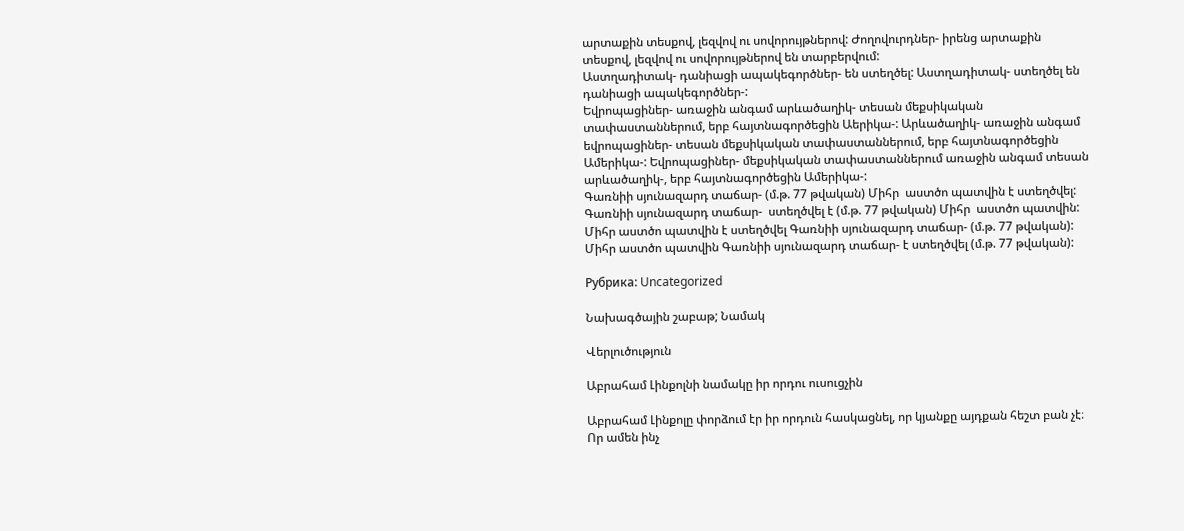արտաքին տեսքով, լեզվով ու սովորույթներով: Ժողովուրդներ- իրենց արտաքին տեսքով, լեզվով ու սովորույթներով են տարբերվում:
Աստղադիտակ- դանիացի ապակեգործներ- են ստեղծել: Աստղադիտակ- ստեղծել են դանիացի ապակեգործներ-:
Եվրոպացիներ- առաջին անգամ արևածաղիկ- տեսան մեքսիկական տափաստաններում, երբ հայտնագործեցին Աերիկա-: Արևածաղիկ- առաջին անգամ եվրոպացիներ- տեսան մեքսիկական տափաստաններում, երբ հայտնագործեցին Ամերիկա-: Եվրոպացիներ- մեքսիկական տափաստաններում առաջին անգամ տեսան արևածաղիկ-, երբ հայտնագործեցին Ամերիկա-:
Գառնիի սյունազարդ տաճար- (մ.թ. 77 թվական) Միհր  աստծո պատվին է ստեղծվել: Գառնիի սյունազարդ տաճար-  ստեղծվել է (մ.թ. 77 թվական) Միհր  աստծո պատվին: Միհր աստծո պատվին է ստեղծվել Գառնիի սյունազարդ տաճար- (մ.թ. 77 թվական): Միհր աստծո պատվին Գառնիի սյունազարդ տաճար- է ստեղծվել (մ.թ. 77 թվական):

Рубрика: Uncategorized

Նախագծային շաբաթ; Նամակ

Վերլուծություն

Աբրահամ Լինքոլնի նամակը իր որդու ուսուցչին

Աբրահամ Լինքոլը փորձում էր իր որդուն հասկացնել, որ կյանքը այդքան հեշտ բան չէ։ Որ ամեն ինչ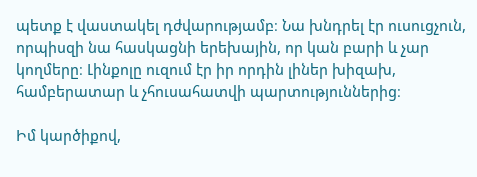պետք է վաստակել դժվարությամբ։ Նա խնդրել էր ուսուցչուն, որպիսզի նա հասկացնի երեխային, որ կան բարի և չար կողմերը։ Լինքոլը ուզում էր իր որդին լիներ խիզախ, համբերատար և չհուսահատվի պարտություններից։

Իմ կարծիքով,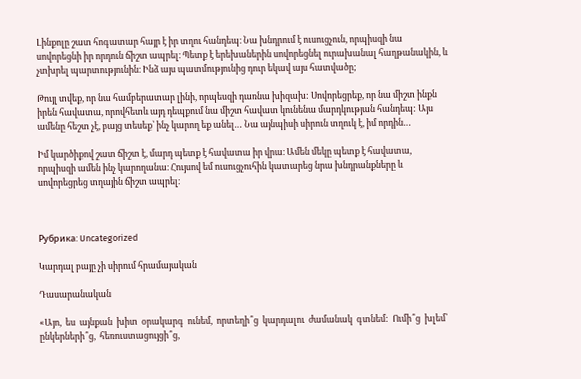Լինքոլը շատ հոգատար հայր է իր տղու հանդեպ։ Նա խնդրում է ուսուցչուն, որպիսզի նա սովորեցնի իր որդուն ճիշտ ապրել։ Պետք է երեխաներին սովորեցնել ուրախանալ հաղթանակին, և չտխրել պարտությունին։ Ինձ այս պատմությունից դուր եկավ այս հատվածը;

Թույլ տվեք, որ նա համբերատար լինի, որպեսզի դառնա խիզախ: Սովորեցրեք, որ նա միշտ ինքն իրեն հավատա, որովհետև այդ դեպքում նա միշտ հավատ կունենա մարդկության հանդեպ: Այս ամենը հեշտ չէ, բայց տեսեք՝ ինչ կարող եք անել… Նա այնպիսի սիրուն տղուկ է, իմ որդին…

Իմ կարծիքով շատ ճիշտ է, մարդ պետք է հավատա իր վրա։ Ամեն մեկը պետք է հավատա, որպիսզի ամեն ինչ կարողանա։ Հույսով եմ ուսուցչուհին կատարեց նրա խնդրանքները և սովորեցրեց տղային ճիշտ ապրել։



Рубрика: Uncategorized

Կարդալ բայը չի սիրում հրամայական

Դասարանական

«Այո,  ես  այնքան  խիտ  օրակարգ  ունեմ,  որտեղի՞ց  կարդալու  ժամանակ  գտնեմ:  Ումի՞ց  խլեմ՝  ընկերների՞ց,  հեռուստացույցի՞ց,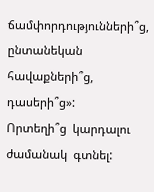ճամփորդությունների՞ց,  ընտանեկան  հավաքների՞ց,  դասերի՞ց»:
Որտեղի՞ց  կարդալու  ժամանակ  գտնել: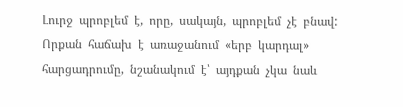Լուրջ  պրոբլեմ  է,  որը,  սակայն,  պրոբլեմ  չէ  բնավ:
Որքան  հաճախ  է  առաջանում  «երբ  կարդալ»  հարցադրումը,  նշանակում  է՝  այդքան  չկա  նաև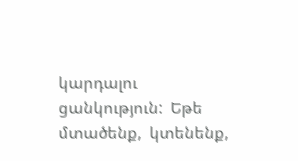կարդալու  ցանկություն:  Եթե  մտածենք,  կտենենք,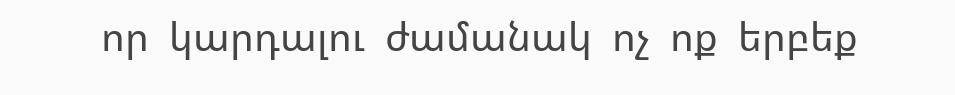որ  կարդալու  ժամանակ  ոչ  ոք  երբեք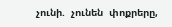չունի.  չունեն  փոքրերը,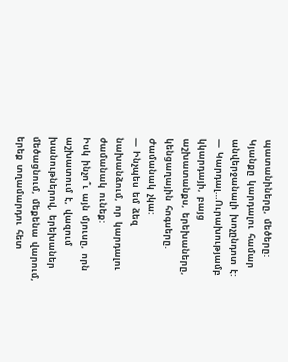պատանիները,  մեծերը:  Կյանքը  կարդալու  համար  անվերջանալի  խոչընդոտ  է:
—  Կարդալ…Ուրախությամբ  կկարդայի,  բայց  աշխատանքս,  երեխաները,  կենցաղային  հոգսերը.  Ժամանակ  չկա:
—  Ինչպես  եմ  ձեզ  նախանձում,  որ  կարդալու  ժամանակ  ունեք:
Իսկ  ինչո՞ւ  այն  մյուսը,  որն  աշխատում  է,  վազում  խանութներով,  երեխաներ  մեծացնում,  մեքենա  վարում,  երեք  տղամարդու  հետ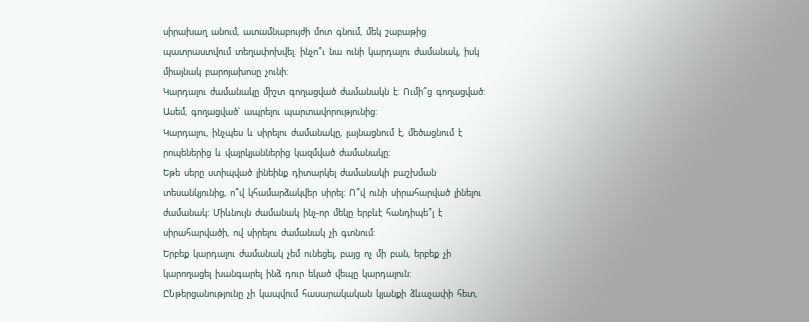սիրախաղ  անում,  ատամնաբույժի  մոտ  գնում,  մեկ  շաբաթից  պատրաստվում  տեղափոխվել.  ինչո՞ւ  նա  ունի  կարդալու  ժամանակ,  իսկ  միայնակ  բարոյախոսը  չունի:
Կարդալու  ժամանակը  միշտ  գողացված  ժամանակն  է:  Ումի՞ց  գողացված:  Ասեմ,  գողացված՝  ապրելու  պարտավորությունից:
Կարդալու,  ինչպես  և  սիրելու  ժամանակը,  լայնացնում  է,  մեծացնում  է  րոպեներից  և  վայրկյաններից  կազմված  ժամանակը:
Եթե  սերը  ստիպված  լինեինք  դիտարկել  ժամանակի  բաշխման  տեսանկյունից,  ո՞վ  կհամարձակվեր  սիրել:  Ո՞վ  ունի  սիրահարված  լինելու  ժամանակ:  Միևնույն  ժամանակ  ինչ-որ  մեկը  երբևէ  հանդիպե՞լ  է  սիրահարվածի,  ով  սիրելու  ժամանակ  չի  գտնում:
Երբեք  կարդալու  ժամանակ  չեմ  ունեցել,  բայց  ոչ  մի  բան,  երբեք  չի  կարողացել  խանգարել  ինձ  դուր  եկած  վեպը  կարդալուն:
ԸՆթերցանությունը  չի  կապվում  հասարակական  կյանքի  ձևաչափի  հետ,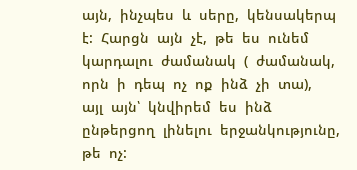այն,  ինչպես  և  սերը,  կենսակերպ  է:  Հարցն  այն  չէ,  թե  ես  ունեմ  կարդալու  ժամանակ  (  ժամանակ,  որն  ի  դեպ  ոչ  ոք  ինձ  չի  տա),  այլ  այն՝  կնվիրեմ  ես  ինձ  ընթերցող  լինելու  երջանկությունը,  թե  ոչ: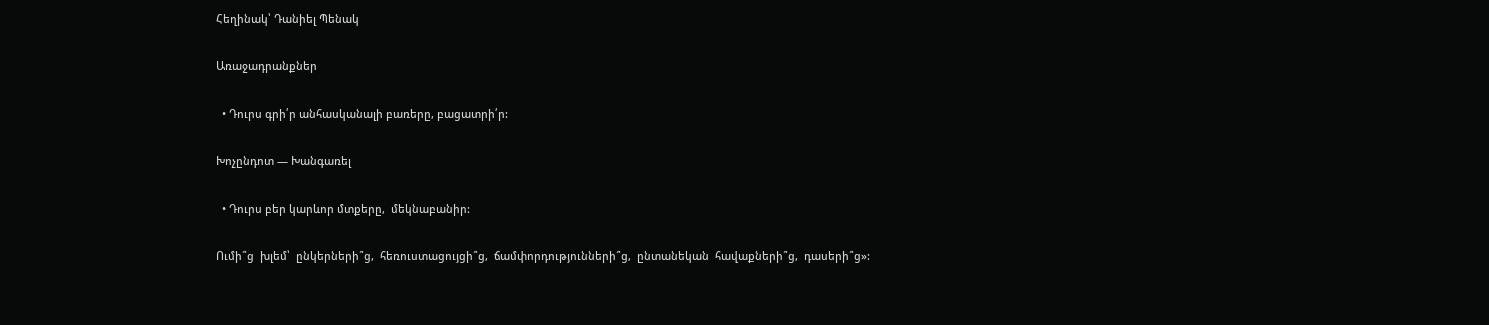Հեղինակ՝ Դանիել Պենակ

Առաջադրանքներ

  • Դուրս գրի՛ր անհասկանալի բառերը, բացատրի՛ր:

Խոչընդոտ — Խանգառել

  • Դուրս բեր կարևոր մտքերը,  մեկնաբանիր:

Ումի՞ց  խլեմ՝  ընկերների՞ց,  հեռուստացույցի՞ց,  ճամփորդությունների՞ց,  ընտանեկան  հավաքների՞ց,  դասերի՞ց»: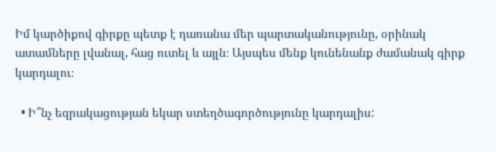Իմ կարծիքով գիրքը պետք է դառանա մեր պարտականությունը, օրինակ ատամները լվանալ, հաց ուտել և այլն։ Այսպես մենք կունենանք ժամանակ գիրք կարդալու։

  • Ի՞նչ եզրակացության եկար ստեղծագործությունը կարդալիս: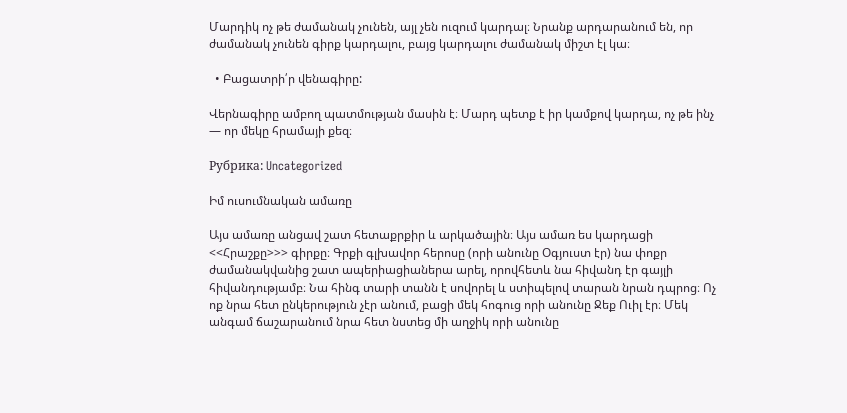Մարդիկ ոչ թե ժամանակ չունեն, այլ չեն ուզում կարդալ։ Նրանք արդարանում են, որ ժամանակ չունեն գիրք կարդալու, բայց կարդալու ժամանակ միշտ էլ կա։

  • Բացատրի՛ր վենագիրը:

Վերնագիրը ամբող պատմության մասին է։ Մարդ պետք է իր կամքով կարդա, ոչ թե ինչ — որ մեկը հրամայի քեզ։

Рубрика: Uncategorized

Իմ ուսումնական ամառը

Այս ամառը անցավ շատ հետաքրքիր և արկածային։ Այս ամառ ես կարդացի <<Հրաշքը>>> գիրքը։ Գրքի գլխավոր հերոսը (որի անունը Օգյուստ էր) նա փոքր ժամանակվանից շատ ապերիացիաներա արել, որովհետև նա հիվանդ էր գայլի հիվանդությամբ։ Նա հինգ տարի տանն է սովորել և ստիպելով տարան նրան դպրոց։ Ոչ ոք նրա հետ ընկերություն չէր անում, բացի մեկ հոգուց որի անունը Ջեք Ուիլ էր։ Մեկ անգամ ճաշարանում նրա հետ նստեց մի աղջիկ որի անունը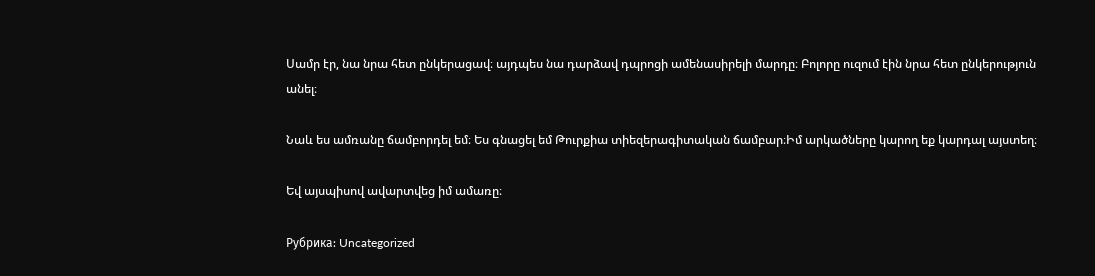Սամր էր, նա նրա հետ ընկերացավ։ այդպես նա դարձավ դպրոցի ամենասիրելի մարդը։ Բոլորը ուզում էին նրա հետ ընկերություն անել։

Նաև ես ամռանը ճամբորդել եմ։ Ես գնացել եմ Թուրքիա տիեզերագիտական ճամբար։Իմ արկածները կարող եք կարդալ այստեղ։

Եվ այսպիսով ավարտվեց իմ ամառը։

Рубрика: Uncategorized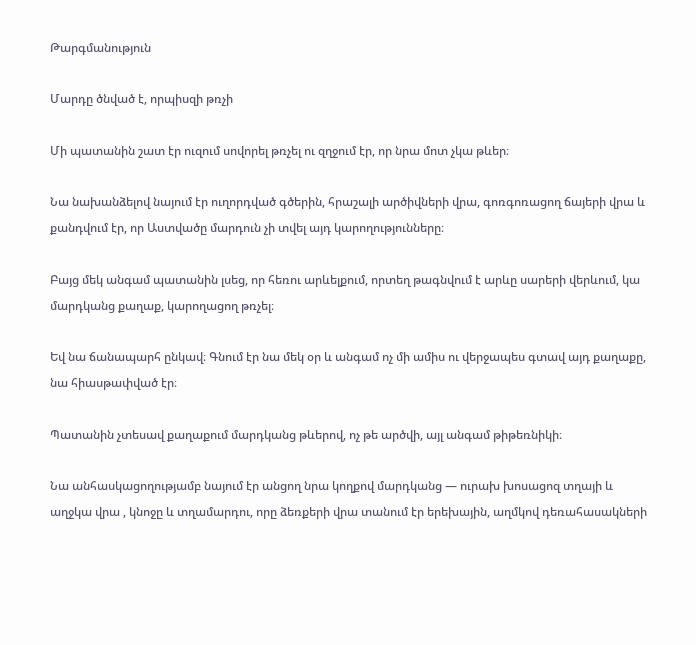Թարգմանություն

Մարդը ծնված է, որպիսզի թռչի

Մի պատանին շատ էր ուզում սովորել թռչել ու զղջում էր, որ նրա մոտ չկա թևեր։

Նա նախանձելով նայում էր ուղորդված գծերին, հրաշալի արծիվների վրա, գոռգոռացող ճայերի վրա և քանդվում էր, որ Աստվածը մարդուն չի տվել այդ կարողությունները։

Բայց մեկ անգամ պատանին լսեց, որ հեռու արևելքում, որտեղ թագնվում է արևը սարերի վերևում, կա մարդկանց քաղաք, կարողացող թռչել։

Եվ նա ճանապարհ ընկավ։ Գնում էր նա մեկ օր և անգամ ոչ մի ամիս ու վերջապես գտավ այդ քաղաքը, նա հիասթափված էր։

Պատանին չտեսավ քաղաքում մարդկանց թևերով, ոչ թե արծվի, այլ անգամ թիթեռնիկի։

Նա անհասկացողությամբ նայում էր անցող նրա կողքով մարդկանց — ուրախ խոսացոզ տղայի և աղջկա վրա , կնոջը և տղամարդու, որը ձեռքերի վրա տանում էր երեխային, աղմկով դեռահասակների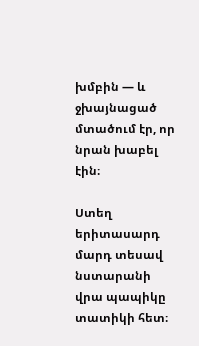խմբին — և ջխայնացած մտածում էր, որ նրան խաբել էին։

Ստեղ երիտասարդ մարդ տեսավ նստարանի վրա պապիկը տատիկի հետ։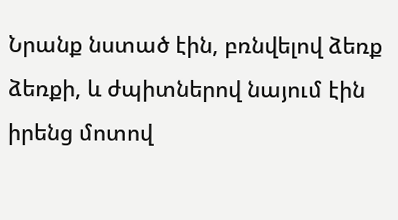Նրանք նստած էին, բռնվելով ձեռք ձեռքի, և ժպիտներով նայում էին իրենց մոտով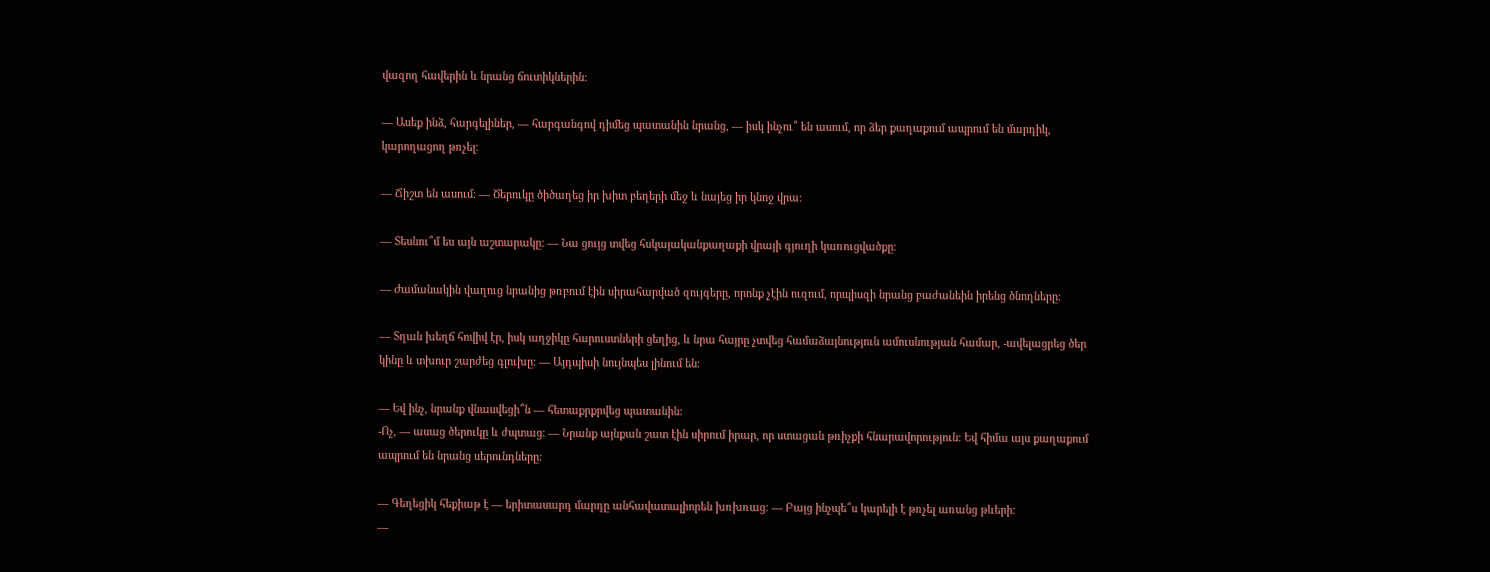վազող հավերին և նրանց ճուտիկներին։

— Ասեք ինձ, հարգելիներ, — հարգանգով դիմեց պատանին նրանց, — իսկ ինչու՞ են ասում, որ ձեր քաղաքում ապրում են մարդիկ, կարողացող թռչել։

— Ճիշտ են ասում։ — Ծերուկը ծիծաղեց իր խիտ բեղերի մեջ և նայեց իր կնոջ վրա։

— Տեսնու՞մ ես այն աշտարակը։ — Նա ցույց տվեց հսկայականքաղաքի վրայի գյուղի կառուցվածքը։

— Ժամանակին վաղուց նրանից թռբում էին սիրահարված զույգերը, որոնք չէին ուզում, որպիսզի նրանց բաժանեին իրենց ծնողները։

— Տղան խեղճ հովիվ էր, իսկ աղջիկը հարուստների ցեղից, և նրա հայրը չտվեց համաձայնություն ամուսնության համար, -ավելացրեց ծեր կինը և տխուր շարժեց գլուխը։ — Այդպիսի նույնպես լինում են։

— Եվ ինչ, նրանք վնասվեցի՞ն — հետաքրքրվեց պատանին։
-Ոչ, — ասաց ծերուկը և ժպտաց։ — Նրանք այնքան շատ էին սիրում իրար, որ ստացան թռիչքի հնարավորություն։ Եվ հիմա այս քաղաքում ապրում են նրանց սերունդները։

— Գեղեցիկ հեքիաթ է — երիտասարդ մարդը անհավատալիորեն խռխռաց։ — Բայց ինչպե՞ս կարելի է թռչել առանց թևերի։
—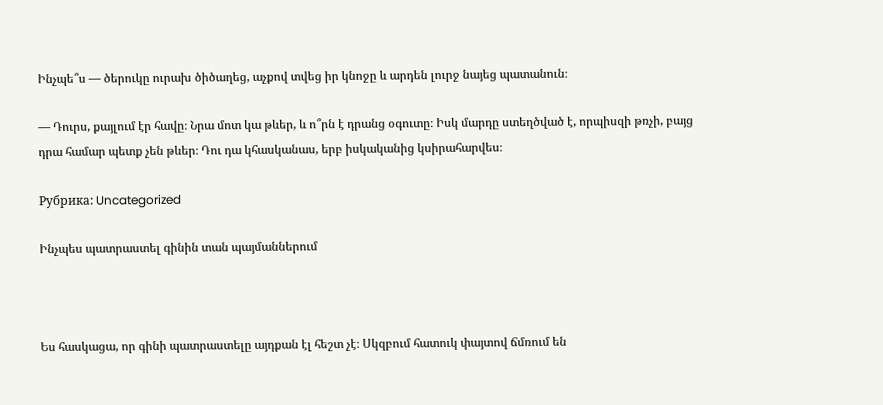Ինչպե՞ս — ծերուկը ուրախ ծիծաղեց, աչքով տվեց իր կնոջը և արդեն լուրջ նայեց պատանուն։

— Դուրս, քայլում էր հավը։ Նրա մոտ կա թևեր, և ո՞րն է դրանց օգուտը։ Իսկ մարդը ստեղծված է, որպիսզի թռչի, բայց դրա համար պետք չեն թևեր։ Դու դա կհասկանաս, երբ իսկականից կսիրահարվես։

Рубрика: Uncategorized

Ինչպես պատրաստել գինին տան պայմաններում



Ես հասկացա, որ գինի պատրաստելը այդքան էլ հեշտ չէ։ Սկզբում հատուկ փայտով ճմռում են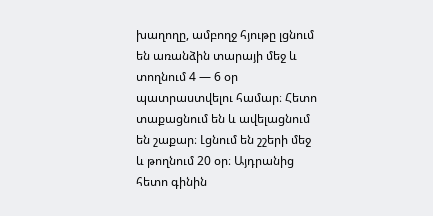խաղողը, ամբողջ հյութը լցնում են առանձին տարայի մեջ և տողնում 4 — 6 օր պատրաստվելու համար։ Հետո տաքացնում են և ավելացնում են շաքար։ Լցնում են շշերի մեջ և թողնում 20 օր։ Այդրանից հետո գինին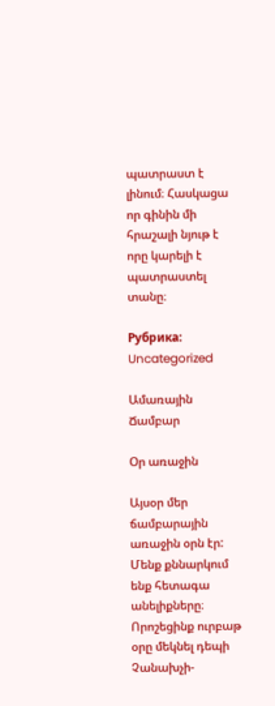պատրաստ է լինում։ Հասկացա որ գինին մի հրաշալի նյութ է որը կարելի է պատրաստել տանը։

Рубрика: Uncategorized

Ամառային Ճամբար

Օր առաջին

Այսօր մեր ճամբարային առաջին օրն էր: Մենք քննարկում ենք հետագա անելիքները։ Որոշեցինք ուրբաթ օրը մեկնել դեպի Չանախչի-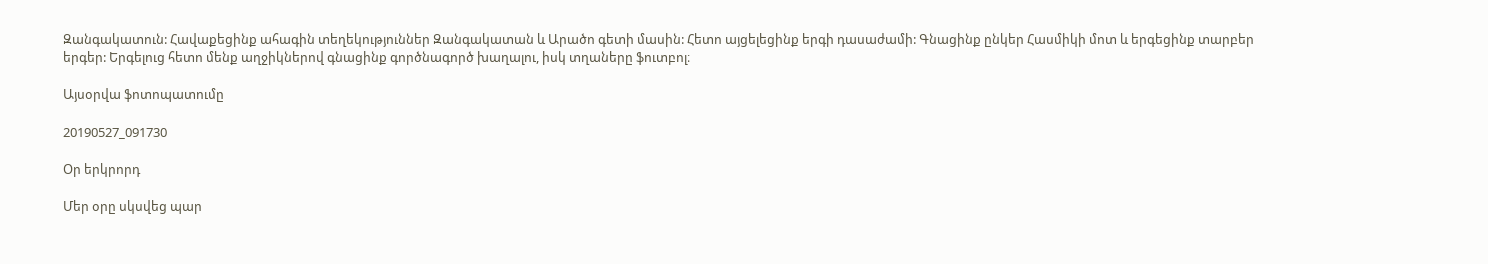Զանգակատուն: Հավաքեցինք ահագին տեղեկություններ Զանգակատան և Արածո գետի մասին: Հետո այցելեցինք երգի դասաժամի: Գնացինք ընկեր Հասմիկի մոտ և երգեցինք տարբեր երգեր: Երգելուց հետո մենք աղջիկներով գնացինք գործնագործ խաղալու, իսկ տղաները ֆուտբոլ։

Այսօրվա ֆոտոպատումը

20190527_091730

Օր երկրորդ

Մեր օրը սկսվեց պար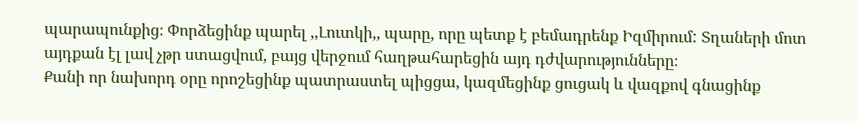պարապունքից։ Փորձեցինք պարել ,,Լուտկի,, պարը, որը պետք է բեմադրենք Իզմիրում: Տղաների մոտ այդքան էլ լավ չթր ստացվում, բայց վերջում հաղթահարեցին այդ դժվարությունները։
Քանի որ նախորդ օրը որոշեցինք պատրաստել պիցցա, կազմեցինք ցուցակ և վազքով գնացինք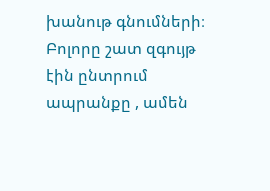խանութ գնումների։ Բոլորը շատ զգույթ էին ընտրում ապրանքը , ամեն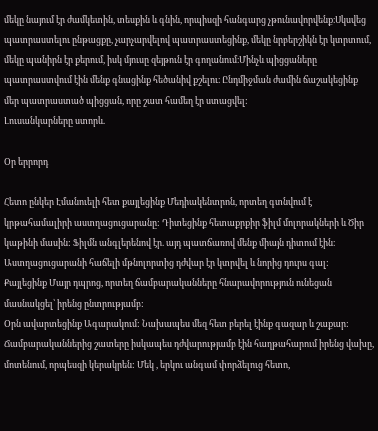մեկը նայում էր ժամկետին, տեսքին և գնին, որպիսզի հանգարց չթունավորվենք։Սկսվեց պատրաստելու ընթացքը, չարչարվելով պատրաստեցինք, մեկը նրբերշիկն էր կտրտում, մեկը պանիրն էր քերում, իսկ մյուսը զեյթուն էր գողանում։Մինչև պիցցաները պատրաստվում էին մենք գնացինք հեծանիվ քշելու։ Ընդմիջման ժամին ճաշակեցինք մեր պատրաստած պիցցան, որը շատ համեղ էր ստացվել:
Լուսանկարները ստորև.

Օր երրորդ

Հետո ընկեր Էմանուելի հետ քայլեցինք Մեդիակենտրոն, որտեղ գտնվում է կրթահամալիրի աստղացուցարանը: Դիտեցինք հետաքրքիր ֆիլմ մոլորակների և Ծիր կաթինի մասին: Ֆիլմն անգլերենով էր. այդ պատճառով մենք միայն դիտում էին։ Աստղացուցարանի հաճելի մթնոլորտից դժվար էր կտրվել և նորից դուրս գալ:
Քայլեցինք Մայր դպրոց, որտեղ ճամբարականները հնարավորություն ունեցան մասնակցել՝ իրենց ընտրությամբ:
Օրն ավարտեցինք Ագարակում: Նախապես մեզ հետ բերել էինք գազար և շաքար: Ճամբարականներից շատերը իսկապես դժվարությամբ էին հաղթահարում իրենց վախը, մոտենում, որպեսզի կերակրեն: Մեկ , երկու անգամ փորձելուց հետո,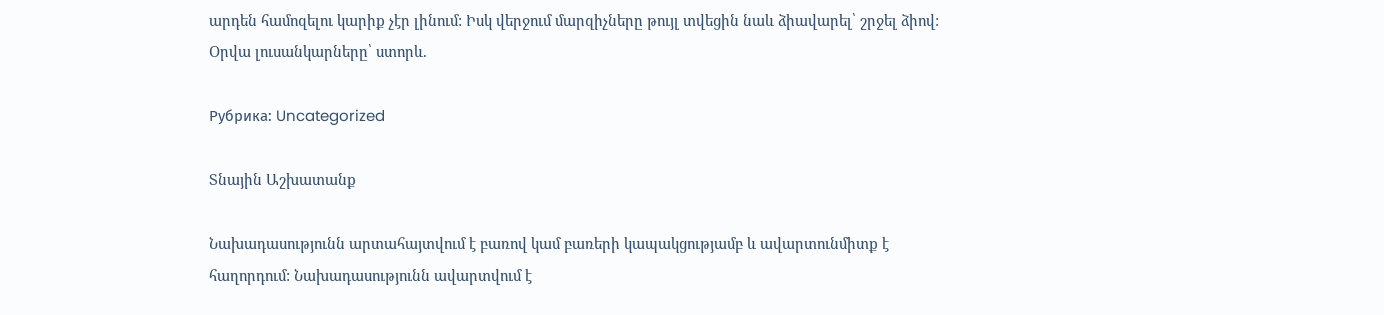արդեն համոզելու կարիք չէր լինում: Իսկ վերջում մարզիչները թույլ տվեցին նաև ձիավարել՝ շրջել ձիով:
Օրվա լուսանկարները՝ ստորև.

Рубрика: Uncategorized

Տնային Աշխատանք

Նախադասությունն արտահայտվում է բառով կամ բառերի կապակցությամբ և ավարտունմիտք է հաղորդում: Նախադասությունն ավարտվում է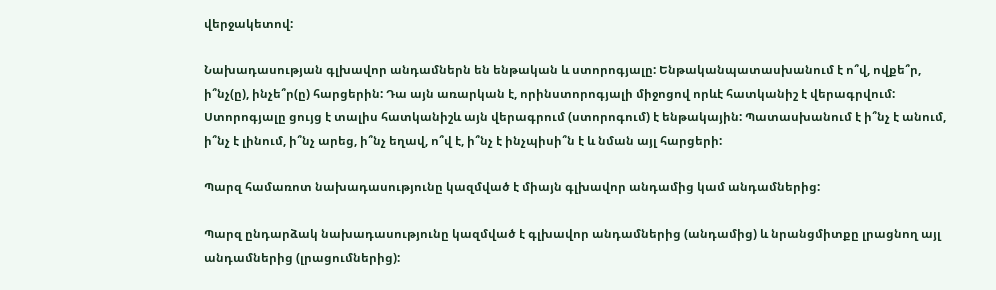վերջակետով:

Նախադասության գլխավոր անդամներն են ենթական և ստորոգյալը: Ենթականպատասխանում է ո՞վ, ովքե՞ր, ի՞նչ(ը), ինչե՞ր(ը) հարցերին: Դա այն առարկան է, որինստորոգյալի միջոցով որևէ հատկանիշ է վերագրվում: Ստորոգյալը ցույց է տալիս հատկանիշև այն վերագրում (ստորոգում) է ենթակային: Պատասխանում է ի՞նչ է անում, ի՞նչ է լինում, ի՞նչ արեց, ի՞նչ եղավ, ո՞վ է, ի՞նչ է ինչպիսի՞ն է և նման այլ հարցերի:

Պարզ համառոտ նախադասությունը կազմված է միայն գլխավոր անդամից կամ անդամներից:

Պարզ ընդարձակ նախադասությունը կազմված է գլխավոր անդամներից (անդամից) և նրանցմիտքը լրացնող այլ անդամներից (լրացումներից):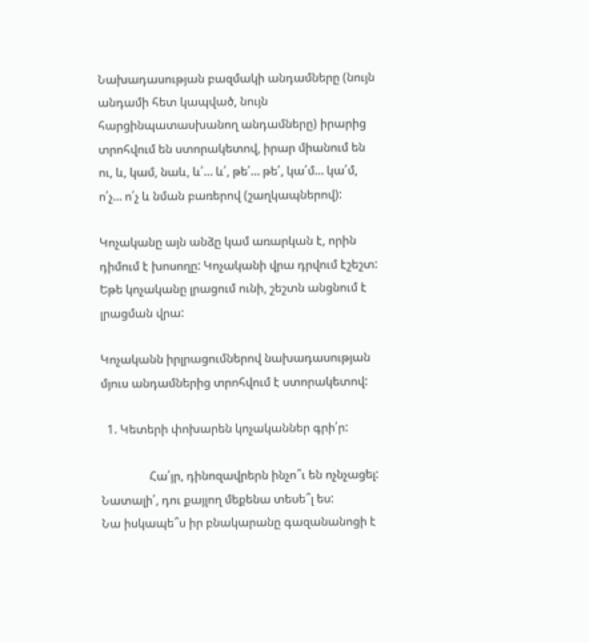Նախադասության բազմակի անդամները (նույն անդամի հետ կապված, նույն հարցինպատասխանող անդամները) իրարից տրոհվում են ստորակետով, իրար միանում են ու, և, կամ, նաև, և՛… և՛, թե՛… թե՛, կա՛մ… կա՛մ, ո՛չ… ո՛չ և նման բառերով (շաղկապներով):

Կոչականը այն անձը կամ առարկան է, որին դիմում է խոսողը: Կոչականի վրա դրվում էշեշտ: Եթե կոչականը լրացում ունի, շեշտն անցնում է լրացման վրա:

Կոչականն իրլրացումներով նախադասության մյուս անդամներից տրոհվում է ստորակետով:

  1. Կետերի փոխարեն կոչականներ գրի՛ր:

                Հա՛յր, դինոզավրերն ինչո՞ւ են ոչնչացել:
Նատալի՛, դու քայլող մեքենա տեսե՞լ ես:
Նա իսկապե՞ս իր բնակարանը գազանանոցի է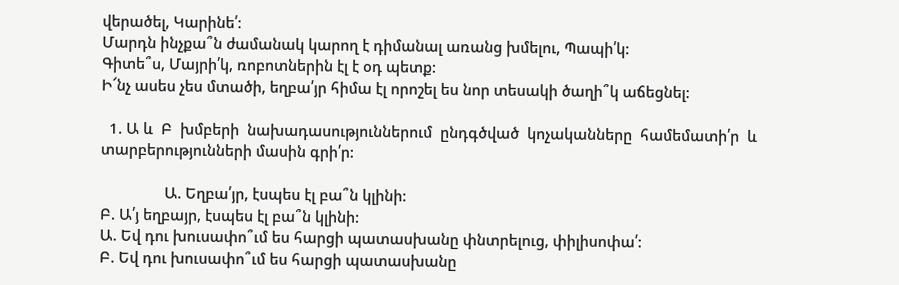վերածել, Կարինե՛:
Մարդն ինչքա՞ն ժամանակ կարող է դիմանալ առանց խմելու, Պապի՛կ:
Գիտե՞ս, Մայրի՛կ, ռոբոտներին էլ է օդ պետք:
Ի՜նչ ասես չես մտածի, եղբա՛յր հիմա էլ որոշել ես նոր տեսակի ծաղի՞կ աճեցնել:

  1. Ա և  Բ  խմբերի  նախադասություններում  ընդգծված  կոչականները  համեմատի՛ր  և տարբերությունների մասին գրի՛ր:

                Ա. Եղբա՛յր, էսպես էլ բա՞ն կլինի:
Բ. Ա՛յ եղբայր, էսպես էլ բա՞ն կլինի:
Ա. Եվ դու խուսափո՞ւմ ես հարցի պատասխանը փնտրելուց, փիլիսոփա՛:
Բ. Եվ դու խուսափո՞ւմ ես հարցի պատասխանը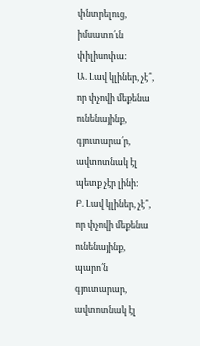փնտրելուց, իմսատո՛ւն                 փիլիսոփա:
Ա. Լավ կլիներ, չէ՞, որ փչովի մեքենա ունենայինք, գյուտարա՛ր, ավտոտնակ էլ    պետք չէր լինի:
Բ. Լավ կլիներ, չէ՞, որ փչովի մեքենա ունենայինք, պարո՛ն գյուտարար,    ավտոտնակ էլ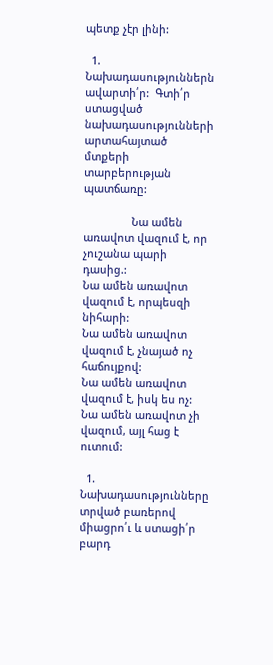պետք չէր լինի:

  1. Նախադասություններն ավարտի՛ր:  Գտի՛ր  ստացված  նախադասությունների  արտահայտած մտքերի տարբերության պատճառը:

                Նա ամեն առավոտ վազում է, որ չուշանա պարի դասից.:
Նա ամեն առավոտ վազում է, որպեսզի նիհարի:
Նա ամեն առավոտ վազում է, չնայած ոչ հաճույքով:
Նա ամեն առավոտ վազում է, իսկ ես ոչ:
Նա ամեն առավոտ չի վազում, այլ հաց է ուտում:

  1. Նախադասությունները տրված բառերով միացրո՛ւ և ստացի՛ր բարդ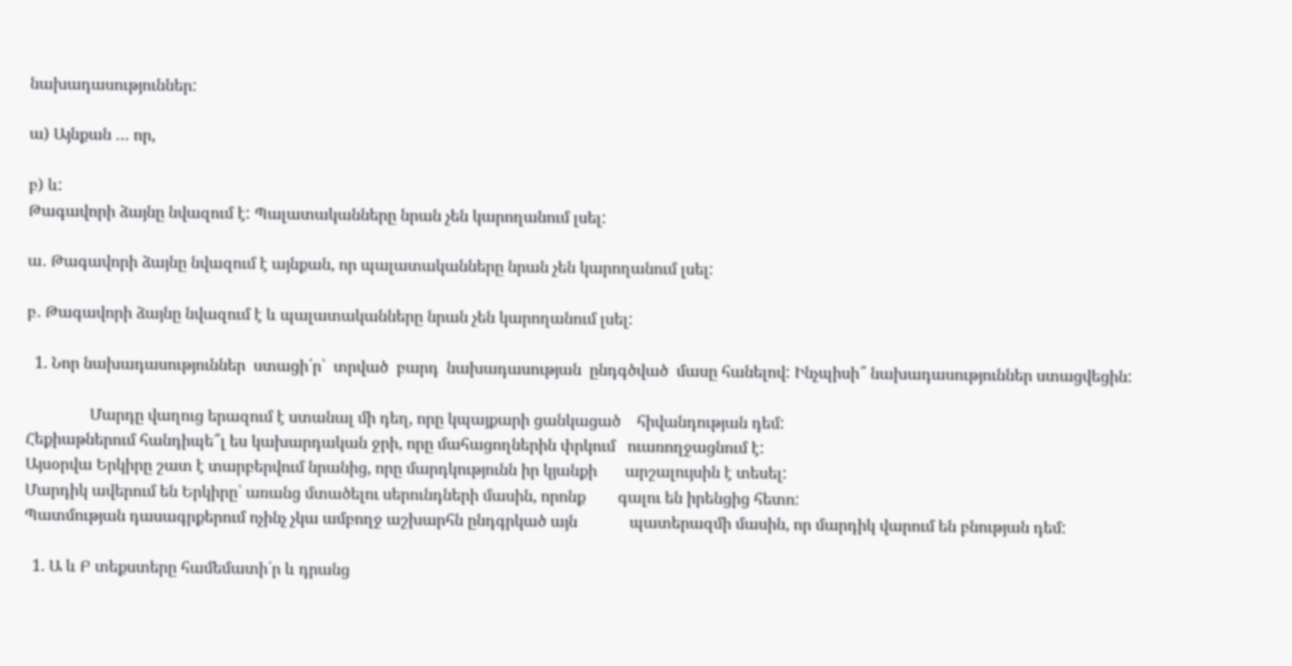նախադասություններ:

ա) Այնքան … որ,

բ) և:
Թագավորի ձայնը նվազում է: Պալատականները նրան չեն կարողանում լսել:

ա․ Թագավորի ձայնը նվազում է այնքան, որ պալատականները նրան չեն կարողանում լսել:

բ․ Թագավորի ձայնը նվազում է և պալատականները նրան չեն կարողանում լսել:

  1. Նոր նախադասություններ  ստացի՛ր՝  տրված  բարդ  նախադասության  ընդգծված  մասը հանելով: Ինչպիսի՞ նախադասություններ ստացվեցին:

                Մարդը վաղուց երազում է ստանալ մի դեղ, որը կպայքարի ցանկացած    հիվանդության դեմ:
Հեքիաթներում հանդիպե՞լ ես կախարդական ջրի, որը մահացողներին փրկում   ուառողջացնում է:
Այսօրվա Երկիրը շատ է տարբերվում նրանից, որը մարդկությունն իր կյանքի       արշալույսին է տեսել:
Մարդիկ ավերում են Երկիրը՝ առանց մտածելու սերունդների մասին, որոնք        գալու են իրենցից հետո:
Պատմության դասագրքերում ոչինչ չկա ամբողջ աշխարհն ընդգրկած այն             պատերազմի մասին, որ մարդիկ վարում են բնության դեմ:

  1. Ա և Բ տեքստերը համեմատի՛ր և դրանց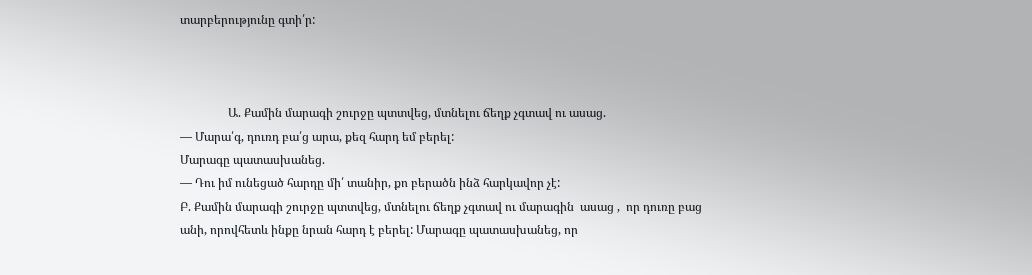տարբերությունը գտի՛ր:



                Ա. Քամին մարագի շուրջը պտտվեց, մտնելու ճեղք չգտավ ու ասաց.
— Մարա՛գ, դուռդ բա՛ց արա, քեզ հարդ եմ բերել:
Մարագը պատասխանեց.
— Դու իմ ունեցած հարդը մի՛ տանիր, քո բերածն ինձ հարկավոր չէ:
Բ. Քամին մարագի շուրջը պտտվեց, մտնելու ճեղք չգտավ ու մարագին  ասաց ,  որ դուռը բաց անի, որովհետև ինքը նրան հարդ է բերել: Մարագը պատասխանեց, որ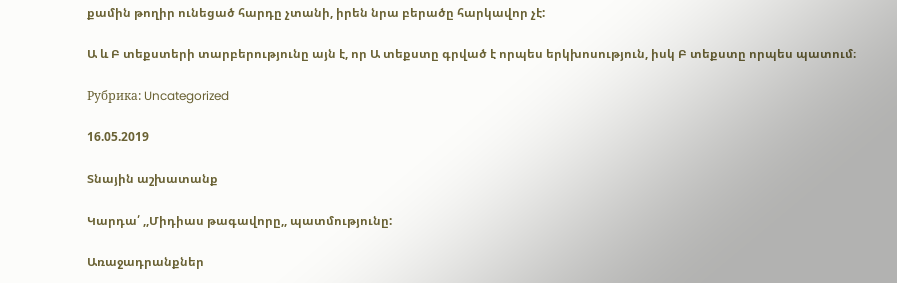քամին թողիր ունեցած հարդը չտանի, իրեն նրա բերածը հարկավոր չէ:

Ա և Բ տեքստերի տարբերությունը այն է, որ Ա տեքստը գրված է որպես երկխոսություն, իսկ Բ տեքստը որպես պատում։

Рубрика: Uncategorized

16.05.2019

Տնային աշխատանք

Կարդա՛ ,,Միդիաս թագավորը,, պատմությունը:

Առաջադրանքներ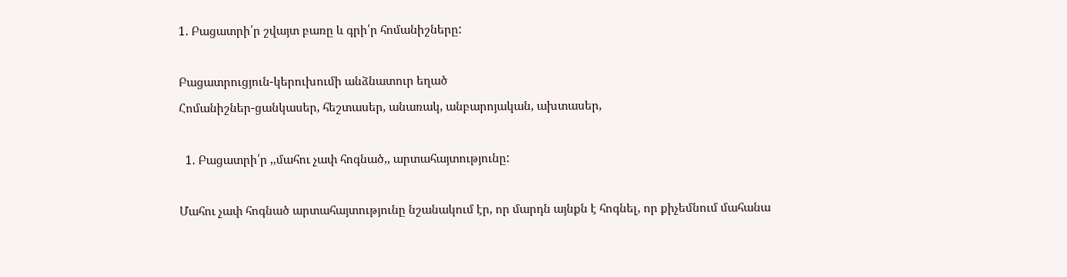1. Բացատրի՛ր շվայտ բառը և գրի՛ր հոմանիշները:

Բացատրուցյուն-կերուխումի անձնատուր եղած
Հոմանիշներ-ցանկասեր, հեշտասեր, անառակ, անբարոյական, ախտասեր,

  1. Բացատրի՛ր ,,մահու չափ հոգնած,, արտահայտությունը:

Մահու չափ հոգնած արտահայտությունը նշանակում էր, որ մարդն այնքն է հոգնել, որ քիչեմնում մահանա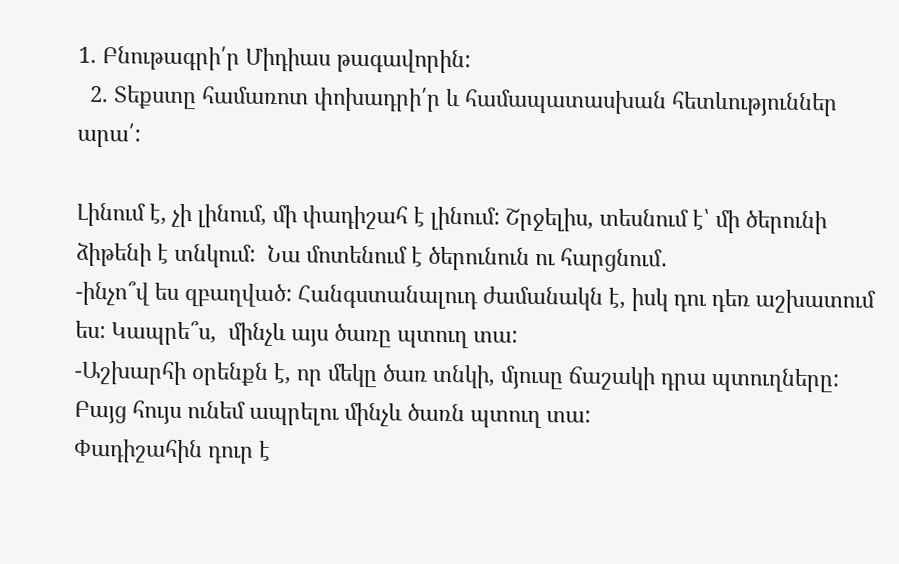1. Բնութագրի՛ր Միդիաս թագավորին:
  2. Տեքստը համառոտ փոխադրի՛ր և համապատասխան հետևություններ արա՛:

Լինում է, չի լինում, մի փադիշահ է լինում: Շրջելիս, տեսնում է՝ մի ծերունի ձիթենի է տնկում:  Նա մոտենում է ծերունուն ու հարցնում․
-ինչո՞վ ես զբաղված: Հանգստանալուդ ժամանակն է, իսկ դու դեռ աշխատում ես: Կապրե՞ս,  մինչև այս ծառը պտուղ տա:
-Աշխարհի օրենքն է, որ մեկը ծառ տնկի, մյուսը ճաշակի դրա պտուղները:  Բայց հույս ունեմ ապրելու մինչև ծառն պտուղ տա:
Փադիշահին դուր է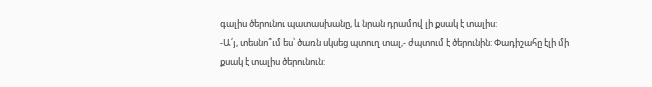գալիս ծերունու պատասխանը, և նրան դրամով լի քսակ է տալիս:
-Ա՛յ, տեսնո՞ւմ ես՝ ծառն սկսեց պտուղ տալ,- ժպտում է ծերունին: Փադիշահը էլի մի քսակ է տալիս ծերունուն: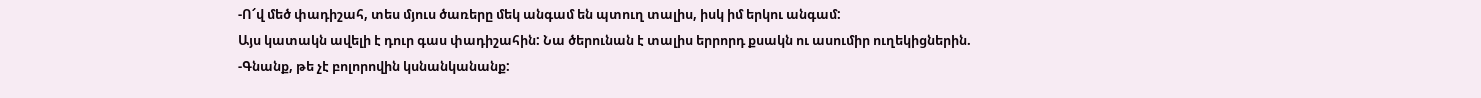-Ո՜վ մեծ փադիշահ, տես մյուս ծառերը մեկ անգամ են պտուղ տալիս, իսկ իմ երկու անգամ:
Այս կատակն ավելի է դուր գաս փադիշահին: Նա ծերունան է տալիս երրորդ քսակն ու ասումիր ուղեկիցներին.
-Գնանք, թե չէ բոլորովին կսնանկանանք: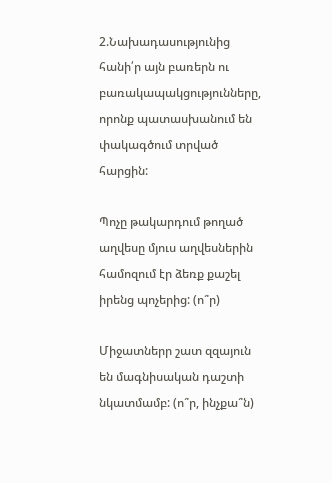2.Նախադասությունից հանի՛ր այն բառերն ու բառակապակցությունները, որոնք պատասխանում են փակագծում տրված հարցին:

Պոչը թակարդում թողած աղվեսը մյուս աղվեսներին համոզում էր ձեռք քաշել իրենց պոչերից: (ո՞ր)

Միջատներր շատ զզայուն են մագնիսական դաշտի նկատմամբ: (ո՞ր, ինչքա՞ն)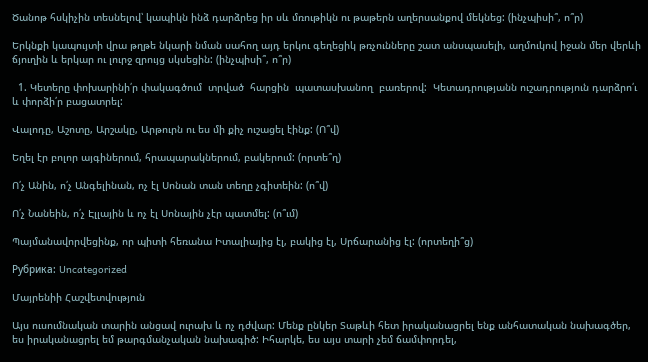Ծանոթ հսկիչին տեսնելով՝ կապիկն ինձ դարձրեց իր սև մռութիկն ու թաթերն աղերսանքով մեկնեց: (ինչպիսի՞, ո՞ր)

Երկնքի կապույտի վրա թղթե նկարի նման սահող այդ երկու գեղեցիկ թռչունները շատ անսպասելի, աղմուկով իջան մեր վերևի ճյուղին և երկար ու լուրջ զրույց սկսեցին: (ինչպիսի՞, ո՞ր)

  1. Կետերը փոխարինի՛ր փակագծում  տրված  հարցին  պատասխանող  բառերով:  Կետադրությանն ուշադրություն դարձրո՛ւ և փորձի՛ր բացատրել:

Վալոդը, Աշոտը, Արշակը, Արթուրն ու ես մի քիչ ուշացել էինք: (Ո՞վ)

Եղել էր բոլոր այգիներում, հրապարակներում, բակերում: (որտե՞ղ)

Ո՛չ Անին, ո՛չ Անգելինան, ոչ էլ Սոնան տան տեղը չգիտեին: (ո՞վ)

Ո՛չ Նանեին, ո՛չ Էլլային և ոչ էլ Սոնային չէր պատմել: (ո՞ւմ)

Պայմանավորվեցինք, որ պիտի հեռանա Իտալիայից էլ, բակից էլ, Սրճարանից էլ: (որտեղի՞ց)

Рубрика: Uncategorized

Մայրենիի Հաշվետվություն

Այս ուսումնական տարին անցավ ուրախ և ոչ դժվար: Մենք ընկեր Տաթևի հետ իրականացրել ենք անհատական նախագծեր, ես իրականացրել եմ թարգմանչական նախագիծ: Իհարկե, ես այս տարի չեմ ճամփորդել,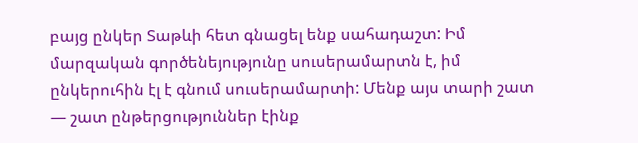բայց ընկեր Տաթևի հետ գնացել ենք սահադաշտ: Իմ մարզական գործենեյությունը սուսերամարտն է, իմ ընկերուհին էլ է գնում սուսերամարտի: Մենք այս տարի շատ  — շատ ընթերցություններ էինք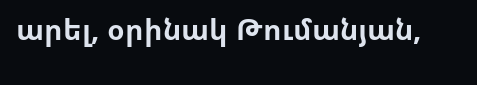արել, օրինակ Թումանյան,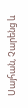Սայհան, Չարենց և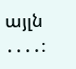այլն ․․․․։